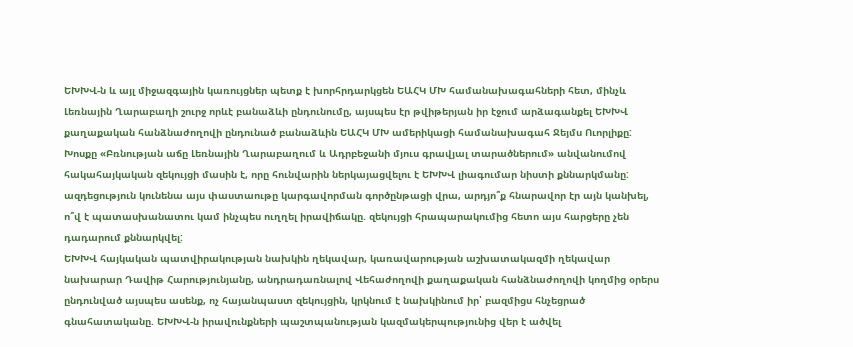ԵԽԽՎ-ն և այլ միջազգային կառույցներ պետք է խորհրդարկցեն ԵԱՀԿ ՄԽ համանախագահների հետ, մինչև Լեռնային Ղարաբաղի շուրջ որևէ բանաձևի ընդունումը, այսպես էր թվիթերյան իր էջում արձագանքել ԵԽԽՎ քաղաքական հանձնաժողովի ընդունած բանաձևին ԵԱՀԿ ՄԽ ամերիկացի համանախագահ Ջեյմս Ուորլիքը: Խոսքը «Բռնության աճը Լեռնային Ղարաբաղում և Ադրբեջանի մյուս գրավյալ տարածներում» անվանումով հակահայկական զեկույցի մասին է, որը հունվարին ներկայացվելու է ԵԽԽՎ լիագումար նիստի քննարկմանը: ազդեցություն կունենա այս փաստաութը կարգավորման գործընթացի վրա, արդյո՞ք հնարավոր էր այն կանխել, ո՞վ է պատասխանատու կամ ինչպես ուղղել իրավիճակը. զեկույցի հրապարակումից հետո այս հարցերը չեն դադարում քննարկվել:
ԵԽԽՎ հայկական պատվիրակության նախկին ղեկավար, կառավարության աշխատակազմի ղեկավար նախարար Դավիթ Հարությունյանը, անդրադառնալով Վեհաժողովի քաղաքական հանձնաժողովի կողմից օրերս ընդունված այսպես ասենք, ոչ հայանպաստ զեկույցին, կրկնում է նախկինում իր՝ բազմիցս հնչեցրած գնահատականը. ԵԽԽՎ-ն իրավունքների պաշտպանության կազմակերպությունից վեր է ածվել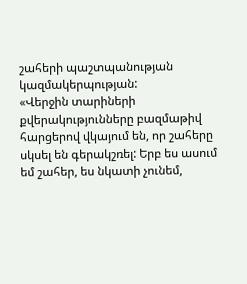շահերի պաշտպանության կազմակերպության:
«Վերջին տարիների քվերակությունները բազմաթիվ հարցերով վկայում են, որ շահերը սկսել են գերակշռել: Երբ ես ասում եմ շահեր, ես նկատի չունեմ,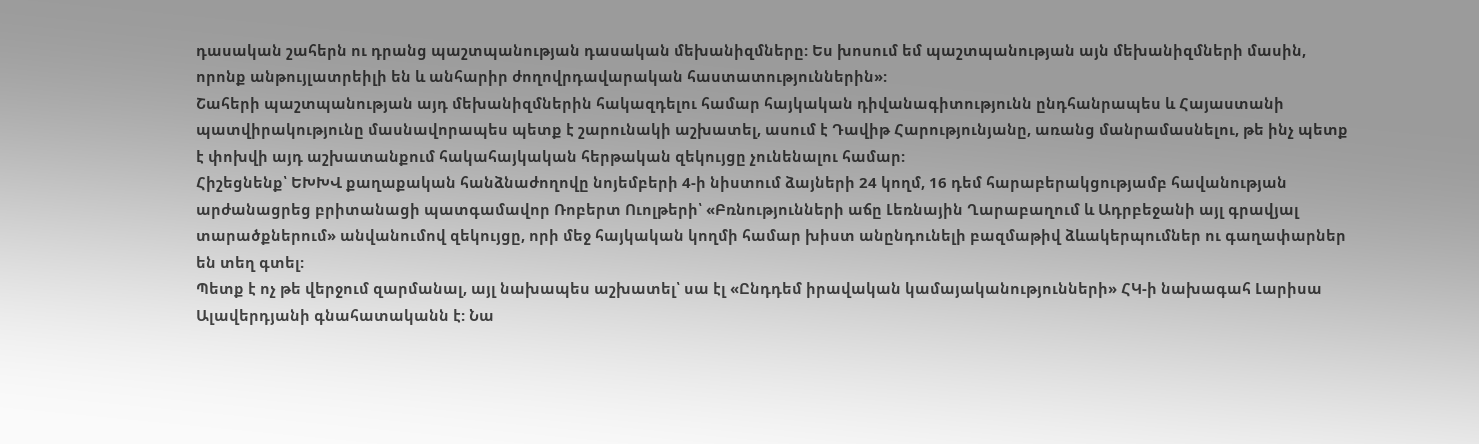դասական շահերն ու դրանց պաշտպանության դասական մեխանիզմները: Ես խոսում եմ պաշտպանության այն մեխանիզմների մասին, որոնք անթույլատրեիլի են և անհարիր ժողովրդավարական հաստատություններին»:
Շահերի պաշտպանության այդ մեխանիզմներին հակազդելու համար հայկական դիվանագիտությունն ընդհանրապես և Հայաստանի պատվիրակությունը մասնավորապես պետք է շարունակի աշխատել, ասում է Դավիթ Հարությունյանը, առանց մանրամասնելու, թե ինչ պետք է փոխվի այդ աշխատանքում հակահայկական հերթական զեկույցը չունենալու համար:
Հիշեցնենք՝ ԵԽԽՎ քաղաքական հանձնաժողովը նոյեմբերի 4-ի նիստում ձայների 24 կողմ, 16 դեմ հարաբերակցությամբ հավանության արժանացրեց բրիտանացի պատգամավոր Ռոբերտ Ուոլթերի՝ «Բռնությունների աճը Լեռնային Ղարաբաղում և Ադրբեջանի այլ գրավյալ տարածքներում» անվանումով զեկույցը, որի մեջ հայկական կողմի համար խիստ անընդունելի բազմաթիվ ձևակերպումներ ու գաղափարներ են տեղ գտել:
Պետք է ոչ թե վերջում զարմանալ, այլ նախապես աշխատել՝ սա էլ «Ընդդեմ իրավական կամայականությունների» ՀԿ-ի նախագահ Լարիսա Ալավերդյանի գնահատականն է: Նա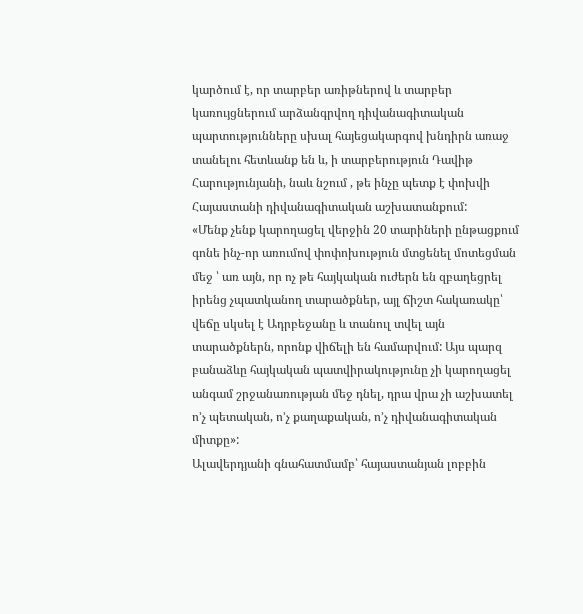կարծում է, որ տարբեր առիթներով և տարբեր կառույցներում արձանգրվող դիվանագիտական պարտությունները սխալ հայեցակարգով խնդիրն առաջ տանելու հետևանք են և, ի տարբերություն Դավիթ Հարությունյանի, նաև նշում , թե ինչը պետք է փոխվի Հայաստանի դիվանագիտական աշխատանքում:
«Մենք չենք կարողացել վերջին 20 տարիների ընթացքում գոնե ինչ-որ առումով փոփոխություն մտցենել մոտեցման մեջ ՝ առ այն, որ ոչ թե հայկական ուժերն են զբաղեցրել իրենց չպատկանող տարածքներ, այլ ճիշտ հակառակը՝ վեճը սկսել է Ադրբեջանը և տանուլ տվել այն տարածքներն, որոնք վիճելի են համարվում: Այս պարզ բանաձևը հայկական պատվիրակությունը չի կարողացել անգամ շրջանառության մեջ դնել, դրա վրա չի աշխատել ո’չ պետական, ո’չ քաղաքական, ո’չ դիվանագիտական միտքը»:
Ալավերդյանի գնահատմամբ՝ հայաստանյան լոբբին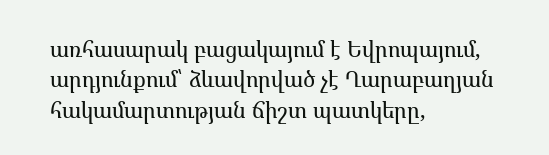առհասարակ բացակայում է Եվրոպայում, արդյունքում՝ ձևավորված չէ Ղարաբաղյան հակամարտության ճիշտ պատկերը,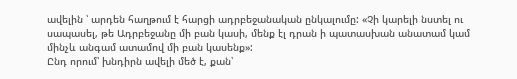ավելին ՝ արդեն հաղթում է հարցի ադրբեջանական ընկալումը: «Չի կարելի նստել ու սապասել, թե Ադրբեջանը մի բան կասի, մենք էլ դրան ի պատասխան անատամ կամ մինչև անգամ ատամով մի բան կասենք»:
Ընդ որում՝ խնդիրն ավելի մեծ է, քան՝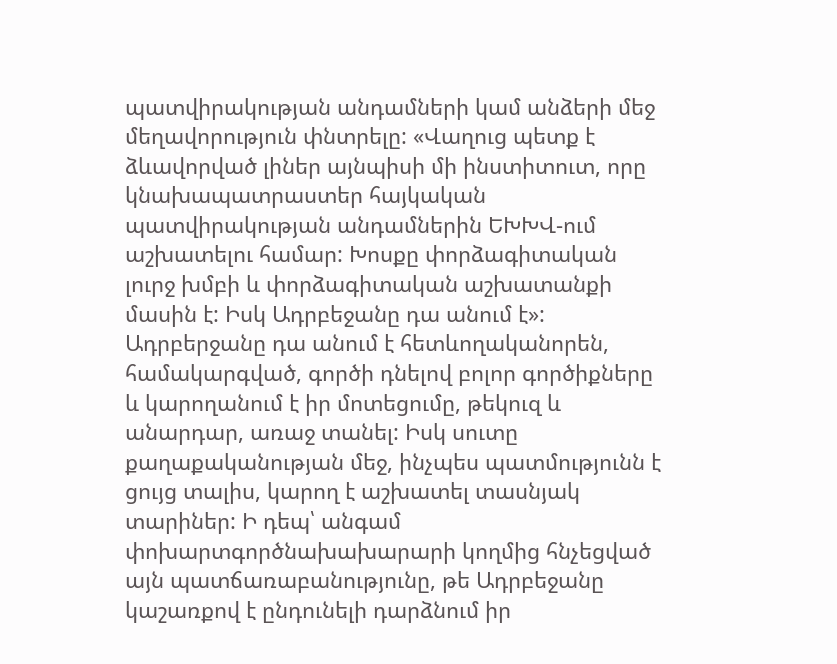պատվիրակության անդամների կամ անձերի մեջ մեղավորություն փնտրելը: «Վաղուց պետք է ձևավորված լիներ այնպիսի մի ինստիտուտ, որը կնախապատրաստեր հայկական պատվիրակության անդամներին ԵԽԽՎ-ում աշխատելու համար: Խոսքը փորձագիտական լուրջ խմբի և փորձագիտական աշխատանքի մասին է: Իսկ Ադրբեջանը դա անում է»:
Ադրբերջանը դա անում է հետևողականորեն, համակարգված, գործի դնելով բոլոր գործիքները և կարողանում է իր մոտեցումը, թեկուզ և անարդար, առաջ տանել: Իսկ սուտը քաղաքականության մեջ, ինչպես պատմությունն է ցույց տալիս, կարող է աշխատել տասնյակ տարիներ: Ի դեպ՝ անգամ փոխարտգործնախախարարի կողմից հնչեցված այն պատճառաբանությունը, թե Ադրբեջանը կաշառքով է ընդունելի դարձնում իր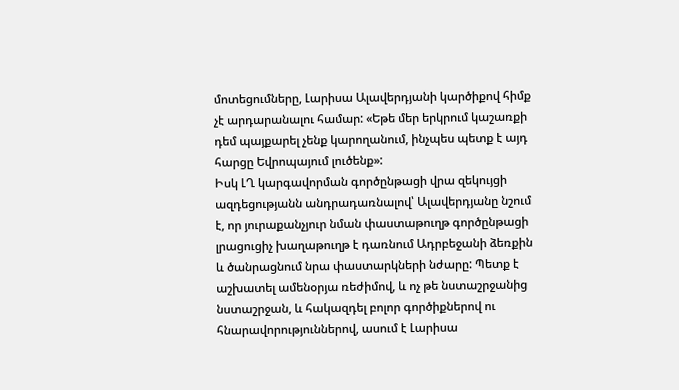մոտեցումները, Լարիսա Ալավերդյանի կարծիքով հիմք չէ արդարանալու համար: «Եթե մեր երկրում կաշառքի դեմ պայքարել չենք կարողանում, ինչպես պետք է այդ հարցը Եվրոպայում լուծենք»:
Իսկ ԼՂ կարգավորման գործընթացի վրա զեկույցի ազդեցությանն անդրադառնալով՝ Ալավերդյանը նշում է, որ յուրաքանչյուր նման փաստաթուղթ գործընթացի լրացուցիչ խաղաթուղթ է դառնում Ադրբեջանի ձեռքին և ծանրացնում նրա փաստարկների նժարը: Պետք է աշխատել ամենօրյա ռեժիմով, և ոչ թե նստաշրջանից նստաշրջան, և հակազդել բոլոր գործիքներով ու հնարավորություններով, ասում է Լարիսա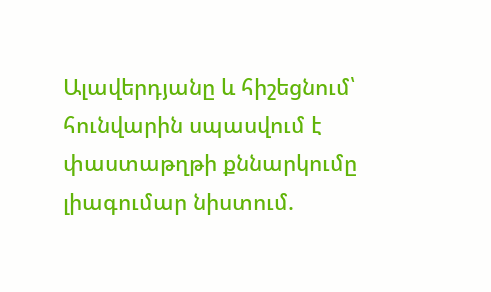Ալավերդյանը և հիշեցնում՝ հունվարին սպասվում է փաստաթղթի քննարկումը լիագումար նիստում.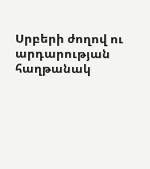Սրբերի ժողով ու արդարության հաղթանակ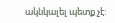ակնկալել պետք չէ: